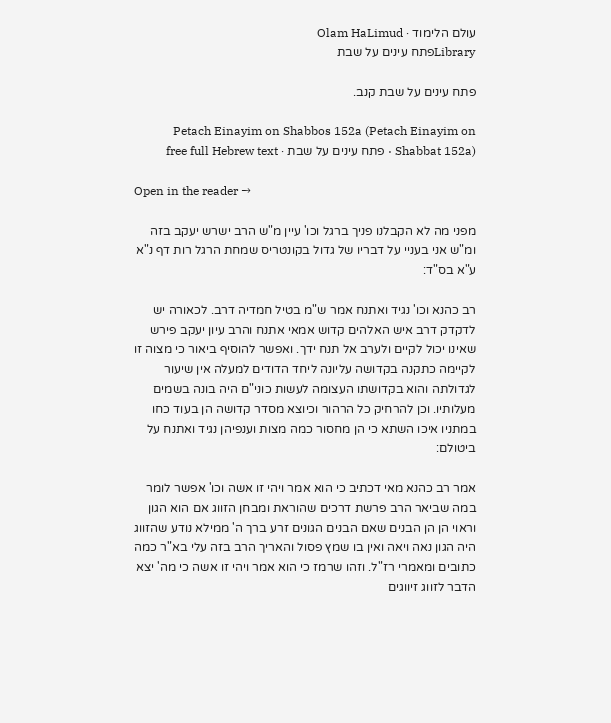עולם הלימוד · Olam HaLimud
Libraryפתח עינים על שבת

פתח עינים על שבת קנב.

Petach Einayim on Shabbos 152a (Petach Einayim on Shabbat 152a) · פתח עינים על שבת · free full Hebrew text

Open in the reader →

מפני מה לא הקבלנו פניך ברגל וכו' עיין מ"ש הרב ישרש יעקב בזה ומ"ש אני בעניי על דבריו של גדול בקונטריס שמחת הרגל רות דף נ"א ע"א בס"ד:

רב כהנא וכו' נגיד ואתנח אמר ש"מ בטיל חמדיה דרב. לכאורה יש לדקדק דרב איש האלהים קדוש אמאי אתנח והרב עיון יעקב פירש שאינו יכול לקיים ולערב אל תנח ידך. ואפשר להוסיף ביאור כי מצוה זו לקיימה כתקנה בקדושה עליונה ליחד הדודים למעלה אין שיעור לגדולתה והוא בקדושתו העצומה לעשות כוני"ם היה בונה בשמים מעלותיו. וכן להרחיק כל הרהור וכיוצא מסדר קדושה הן בעוד כחו במתניו איכו השתא כי הן מחסור כמה מצות וענפיהן נגיד ואתנח על ביטולם:

אמר רב כהנא מאי דכתיב כי הוא אמר ויהי זו אשה וכו' אפשר לומר במה שביאר הרב פרשת דרכים שהוראת ומבחן הזווג אם הוא הגון וראוי הן הן הבנים שאם הבנים הגונים זרע ברך ה' ממילא נודע שהזווג היה הגון נאה ויאה ואין בו שמץ פסול והאריך הרב בזה עלי בא"ר כמה כתובים ומאמרי רז"ל. וזהו שרמז כי הוא אמר ויהי זו אשה כי מה' יצא הדבר לזווג זיווגים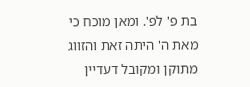בת פ' לפ'. ומאן מוכח כי מאת ה' היתה זאת והזווג מתוקן ומקובל דעדיין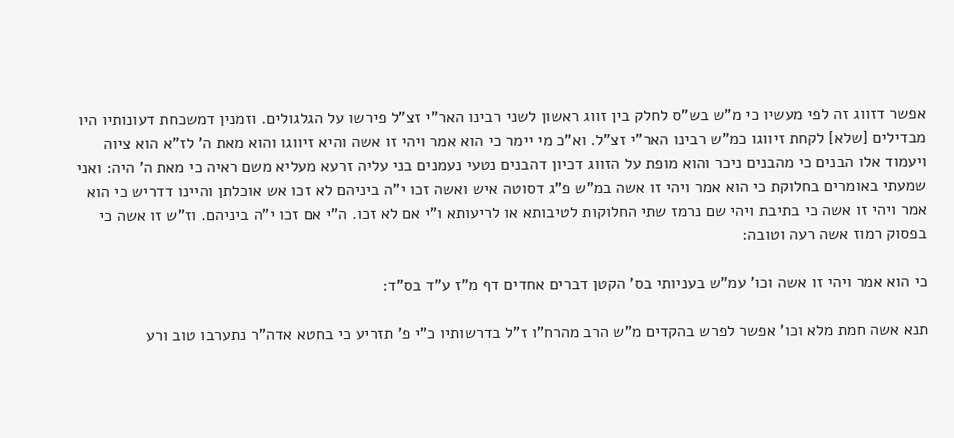אפשר דזווג זה לפי מעשיו כי מ"ש בש"ס לחלק בין זווג ראשון לשני רבינו האר"י זצ"ל פירשו על הגלגולים. וזמנין דמשכחת דעונותיו היו מבדילים [שלא] לקחת זיווגו כמ"ש רבינו האר"י זצ"ל. וא"כ מי יימר כי הוא אמר ויהי זו אשה והיא זיווגו והוא מאת ה' לז"א הוא ציוה ויעמוד אלו הבנים כי מהבנים ניכר והוא מופת על הזווג דכיון דהבנים נטעי נעמנים בני עליה זרעא מעליא משם ראיה כי מאת ה' היה: ואני שמעתי באומרים בחלוקת כי הוא אמר ויהי זו אשה במ"ש פ"ג דסוטה איש ואשה זכו י"ה ביניהם לא זכו אש אוכלתן והיינו דדריש כי הוא אמר ויהי זו אשה כי בתיבת ויהי שם נרמז שתי החלוקות לטיבותא או לריעותא ו"י אם לא זכו. ה"י אם זכו י"ה ביניהם. וז"ש זו אשה כי בפסוק רמוז אשה רעה וטובה:

כי הוא אמר ויהי זו אשה וכו' עמ"ש בעניותי בס' הקטן דברים אחדים דף מ"ז ע"ד בס"ד:

תנא אשה חמת מלא וכו' אפשר לפרש בהקדים מ"ש הרב מהרח"ו ז"ל בדרשותיו כ"י פ' תזריע כי בחטא אדה"ר נתערבו טוב ורע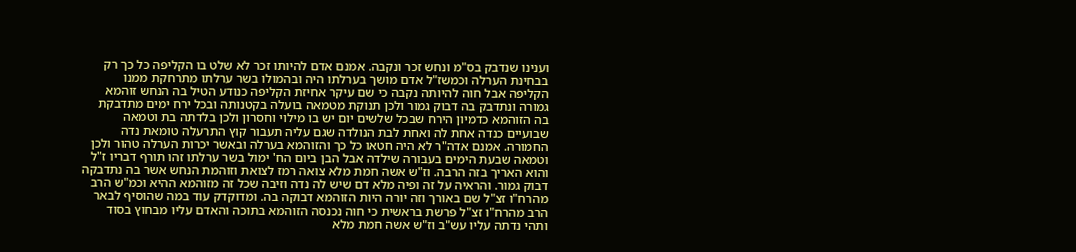וענינו שנדבק בס"מ ונחש זכר ונקבה. אמנם אדם להיותו זכר לא שלט בו הקליפה כל כך רק בבחינת הערלה וכמשז"ל אדם מושך בערלתו היה ובהמולו בשר ערלתו מתרחקת ממנו הקליפה אבל חוה להיותה נקבה כי שם עיקר אחיזת הקליפה כנודע הטיל בה הנחש זוהמא גמורה ונתדבק בה דבוק גמור ולכן תנוקת מטמאה בועלה בקטנותה ובכל ירח ימים מתדבקת בה הזוהמא כדמיון הירח שבכל שלשים יום יש בו מילוי וחסרון ולכן בלדתה בת וטמאה שבועיים כנדה אחת לה ואחת לבת הנולדה שגם עליה תעבור קוץ התרעלה טומאת נדה החמורה. אמנם אדה"ר לא היה חטאו כל כך והזוהמא בערלה ובאשר יכרות הערלה טהור ולכן וטמאה שבעת הימים בעבורה שילדה אבל הבן ביום הח' ימול בשר ערלתו זהו תורף דבריו ז"ל והוא האריך בזה הרבה. וז"ש אשה חמת מלא צואה רמז לצואת וזוהמת הנחש אשר בה נתדבקה דבוק גמור. והראיה על זה ופיה מלא דם שיש לה נדה וזיבה שכל זה מזוהמא ההיא וכמ"ש הרב מהרח"ו זצ"ל שם באורך וזה יורה היות הזוהמא דבוקה בה. ומדוקדק עוד במה שהוסיף לבאר הרב מהרח"ו זצ"ל פרשת בראשית כי חוה נכנסה הזוהמא בתוכה והאדם עליו מבחוץ בסוד ותהי נדתה עליו עש"ב וז"ש אשה חמת מלא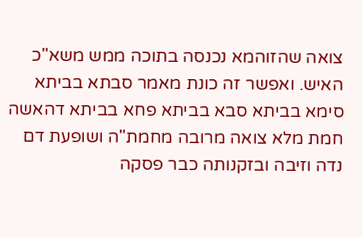צואה שהזוהמא נכנסה בתוכה ממש משא"כ האיש. ואפשר זה כונת מאמר סבתא בביתא סימא בביתא סבא בביתא פחא בביתא דהאשה חמת מלא צואה מרובה מחמת"ה ושופעת דם נדה וזיבה ובזקנותה כבר פסקה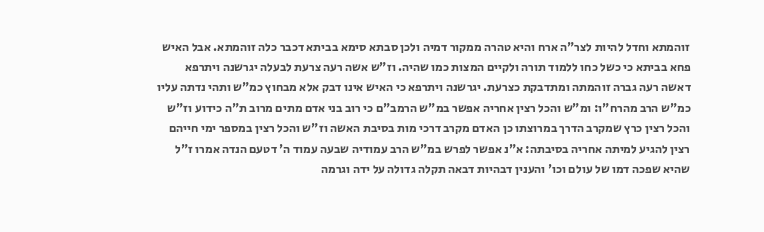זוהמתא וחדל להיות לצר"ה ארח והיא טהרה ממקור דמיה ולכן סבתא סימא בביתא דכבר כלה זוהמתא. אבל האיש פחא בביתא כי כשל כחו ללמוד תורה ולקיים המצות כמו שהיה. וז"ש אשה רעה צרעת לבעלה יגרשנה ויתרפא דאשה רעה גברה זוהמתה ומתדבקת כצרעת. יגרשנה ויתרפא כי האיש אינו דבק אלא מבחוץ כמ"ש ותהי נדתה עליו כמ"ש הרב מהרח"ו: ומ"ש והכל רצין אחריה אפשר במ"ש הרמב"ם כי רוב בני אדם מתים מרוב ת"ה כידוע וז"ש והכל רצין כרץ שמקרב הדרך במרוצתו כן האדם מקרב דרכי מות בסיבת האשה וז"ש והכל רצין במספר ימי חייהם רצין להגיע למיתה אחריה בסיבתה: א"נ אפשר לפרש במ"ש הרב עמודיה שבעה עמוד ה' דטעם הנדה אמרו ז"ל שהיא שפכה דמו של עולם וכו' והענין דבהיות דבאה תקלה גדולה על ידה וגרמה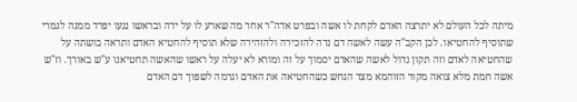מיתה לכל העולם לא יתרצה האדם לקחת לו אשה ובפרט אדה"ר אחר מה שארע לו על ידה ובראשו נגעו יפרד ממנה לגמרי שתוסיף להחטיאו. לכן הקב"ה עשה לאשה דם נדה להזכירה ולהזהירה שלא תוסיף להחטיא האדם ותראה בושתה על שהחטיאה לאדם וזה תקון גדול לאשה שהאדם יסמוך על זה ומורא לא יעלה על ראשו שהאשה תחטיאנו ע"ש באורך. וז"ש אשה חמת מלא צואה מקור הזוהמא מצד הנחש כשהחטיאה את האדם וגרמה לשפוך דם האדם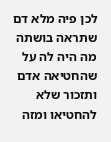לכן פיה מלא דם שתראה בושתה מה היה לה על שהחטיאה אדם ותזכור שלא להחטיאו ומזה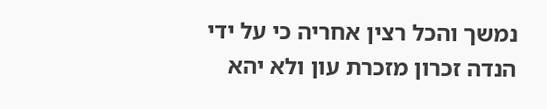נמשך והכל רצין אחריה כי על ידי הנדה זכרון מזכרת עון ולא יהא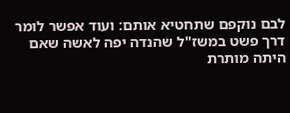לבם נוקפם שתחטיא אותם: ועוד אפשר לומר דרך פשט במשז"ל שהנדה יפה לאשה שאם היתה מותרת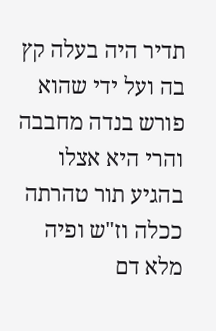תדיר היה בעלה קץ בה ועל ידי שהוא פורש בנדה מחבבה והרי היא אצלו בהגיע תור טהרתה ככלה וז"ש ופיה מלא דם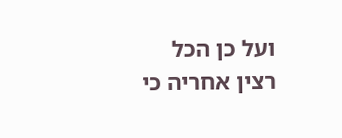ועל כן הכל רצין אחריה כי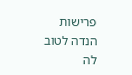פרישות הנדה לטוב לה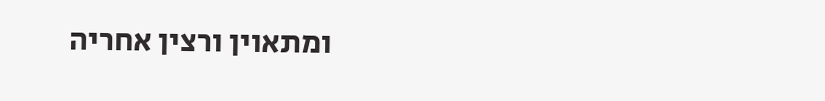ומתאוין ורצין אחריה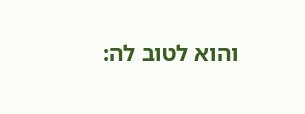והוא לטוב לה: